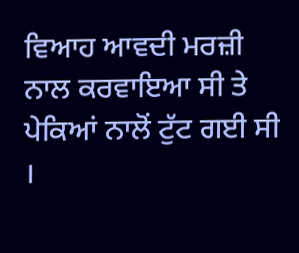ਵਿਆਹ ਆਵਦੀ ਮਰਜ਼ੀ ਨਾਲ ਕਰਵਾਇਆ ਸੀ ਤੇ ਪੇਕਿਆਂ ਨਾਲੋਂ ਟੁੱਟ ਗਈ ਸੀ ।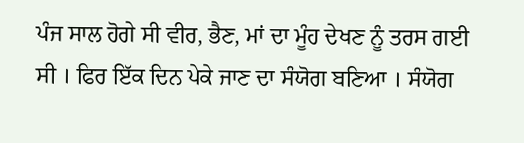ਪੰਜ ਸਾਲ ਹੋਗੇ ਸੀ ਵੀਰ, ਭੈਣ, ਮਾਂ ਦਾ ਮੂੰਹ ਦੇਖਣ ਨੂੰ ਤਰਸ ਗਈ ਸੀ । ਫਿਰ ਇੱਕ ਦਿਨ ਪੇਕੇ ਜਾਣ ਦਾ ਸੰਯੋਗ ਬਣਿਆ । ਸੰਯੋਗ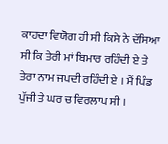ਕਾਹਦਾ ਵਿਯੋਗ ਹੀ ਸੀ ਕਿਸੇ ਨੇ ਦੱਸਿਆ ਸੀ ਕਿ ਤੇਰੀ ਮਾਂ ਬਿਮਾਰ ਰਹਿੰਦੀ ਏ ਤੇ ਤੇਰਾ ਨਾਮ ਜਪਦੀ ਰਹਿੰਦੀ ਏ । ਮੈਂ ਪਿੰਡ ਪੁੱਜੀ ਤੇ ਘਰ ਚ ਵਿਰਲਾਪ ਸੀ ।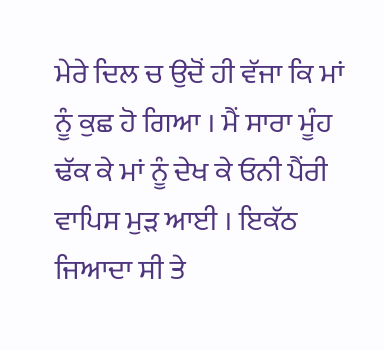ਮੇਰੇ ਦਿਲ ਚ ਉਦੋਂ ਹੀ ਵੱਜਾ ਕਿ ਮਾਂ ਨੂੰ ਕੁਛ ਹੋ ਗਿਆ । ਮੈਂ ਸਾਰਾ ਮੂੰਹ ਢੱਕ ਕੇ ਮਾਂ ਨੂੰ ਦੇਖ ਕੇ ਓਨੀ ਪੈਂਰੀ ਵਾਪਿਸ ਮੁੜ ਆਈ । ਇਕੱਠ ਜਿਆਦਾ ਸੀ ਤੇ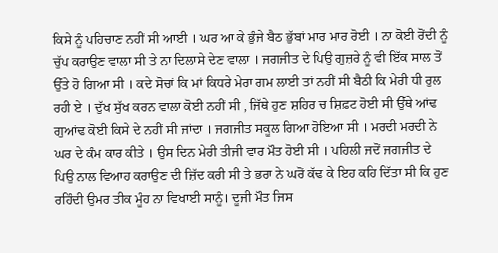ਕਿਸੇ ਨੂੰ ਪਹਿਚਾਣ ਨਹੀਂ ਸੀ ਆਈ । ਘਰ ਆ ਕੇ ਭੁੰਜੇ ਬੈਠ ਭੁੱਬਾਂ ਮਾਰ ਮਾਰ ਰੋਈ । ਨਾ ਕੋਈ ਰੋਂਦੀ ਨੂੰ ਚੁੱਪ ਕਰਾਉਣ ਵਾਲਾ ਸੀ ਤੇ ਨਾ ਦਿਲਾਸੇ ਦੇਣ ਵਾਲਾ । ਜਗਜੀਤ ਦੇ ਪਿਉ ਗੁਜ਼ਰੇ ਨੂੰ ਵੀ ਇੱਕ ਸਾਲ ਤੋਂ ਉੱਤੇ ਹੋ ਗਿਆ ਸੀ । ਕਦੇ ਸੋਚਾਂ ਕਿ ਮਾਂ ਕਿਧਰੇ ਮੇਰਾ ਗਮ ਲਾਈ ਤਾਂ ਨਹੀਂ ਸੀ ਬੈਠੀ ਕਿ ਮੇਰੀ ਧੀ ਰੁਲ ਰਹੀ ਏ । ਦੁੱਖ ਸੁੱਖ ਕਰਨ ਵਾਲਾ ਕੋਈ ਨਹੀਂ ਸੀ , ਜਿੱਥੇ ਹੁਣ ਸ਼ਹਿਰ ਚ ਸ਼ਿਫ਼ਟ ਹੋਈ ਸੀ ਉੱਥੇ ਆਂਢ ਗੁਆਂਢ ਕੋਈ ਕਿਸੇ ਦੇ ਨਹੀਂ ਸੀ ਜਾਂਦਾ । ਜਗਜੀਤ ਸਕੂਲ ਗਿਆ ਹੋਇਆ ਸੀ । ਮਰਦੀ ਮਰਦੀ ਨੇ ਘਰ ਦੇ ਕੰਮ ਕਾਰ ਕੀਤੇ । ਉਸ ਦਿਨ ਮੇਰੀ ਤੀਜੀ ਵਾਰ ਮੌਤ ਹੋਈ ਸੀ । ਪਹਿਲੀ ਜਦੋਂ ਜਗਜੀਤ ਦੇ ਪਿਉ ਨਾਲ ਵਿਆਹ ਕਰਾਉਣ ਦੀ ਜ਼ਿੱਦ ਕਰੀ ਸੀ ਤੇ ਭਰਾ ਨੇ ਘਰੋਂ ਕੱਢ ਕੇ ਇਹ ਕਹਿ ਦਿੱਤਾ ਸੀ ਕਿ ਹੁਣ ਰਹਿੰਦੀ ਉਮਰ ਤੀਕ ਮੂੰਹ ਨਾ ਵਿਖਾਈ ਸਾਨੂੰ। ਦੂਜੀ ਮੌਤ ਜਿਸ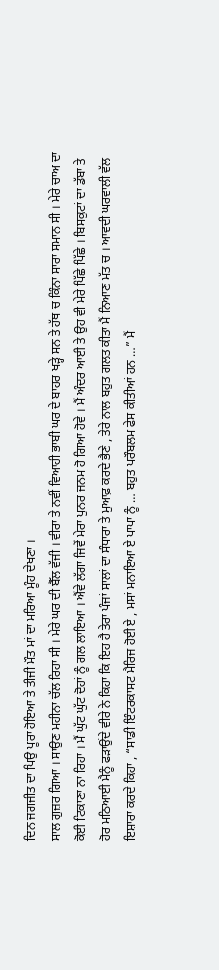ਦਿਨ ਜਗਜੀਤ ਦਾ ਪਿਉ ਪੂਰਾ ਹੋਇਆ ਤੇ ਤੀਜੀ ਮੌਤ ਮਾਂ ਦਾ ਮਰਿਆ ਮੂੰਹ ਦੇਖਣਾ ।
ਸਾਲ ਗੁਜ਼ਰ ਗਿਆ । ਸਾਉਣ ਮਹੀਨਾ ਚੱਲ ਰਿਹਾ ਸੀ । ਮੇਰੇ ਘਰ ਦੀ ਬੈੱਲ ਵੱਜੀ । ਵੀਰਾ ਤੇ ਨਵੀਂ ਵਿਆਹੀ ਭਾਬੀ ਘਰ ਦੇ ਬਾਹਰ ਖੜ੍ਹੇ ਸਨ ਤੇ ਹੱਥ ਚ ਕਿੰਨਾ ਸਾਰਾ ਸਮਾਨ ਸੀ । ਮੇਰੇ ਚਾਅ ਦਾ ਕੋਈ ਟਿਕਾਣਾ ਨਾ ਰਿਹਾ । ਮੈਂ ਘੁੱਟ ਘੁੱਟ ਦੋਹਾਂ ਨੂੰ ਗਲ ਲਾਇਆ । ਐਂਵੇ ਲੱਗਾ ਜਿਵੇਂ ਮੇਰਾ ਪੁਨਰ ਜਨਮ ਹੋ ਗਿਆ ਹੋਵੇ । ਮੈਂ ਅੰਦਰ ਆਈ ਤੇ ਉਹ ਵੀ ਮੇਰੇ ਪਿੱਛੇ ਪਿੱਛੇ । ਬਿਸਕੁਟਾਂ ਦਾ ਡੱਬਾ ਤੇ ਹੋਰ ਮਠਿਆਈ ਮੈਨੂੰ ਫੜਾਉਂਦੇ ਵੀਰੇ ਨੇ ਕਿਹਾ ਕਿ ਇਹ ਹੈ ਤੇਰਾ ਪੰਜਾਂ ਸਾਲਾਂ ਦਾ ਸੰਧਾਰਾ ਤੇ ਮੁਆਫ਼ ਕਰਦੇ ਭੈਣੇ , ਤੇਰੇ ਨਾਲ ਬਹੁਤ ਗਲਤ ਕੀਤਾ ਮੈਂ ਨਿਆਣ ਮੱਤ ਚ । ਆਵਦੀ ਘਰਵਾਲੀ ਵੱਲ ਇਸ਼ਾਰਾ ਕਰਦੇ ਕਿਹਾ , “ਸਾਡੀ ਇੰਟਰਕਾਸਟ ਮੈਰਿਜ ਹੋਈ ਏ , ਮਸਾਂ ਮਨਾਇਆ ਏ ਪਾਪਾ ਨੂੰ … ਬਹੁਤ ਪਰੌਬਲਮ ਫੇਸ ਕੀਤੀਆਂ ਹਨ …” ਮੈਂ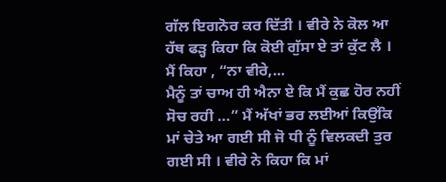ਗੱਲ ਇਗਨੋਰ ਕਰ ਦਿੱਤੀ । ਵੀਰੇ ਨੇ ਕੋਲ ਆ ਹੱਥ ਫੜ੍ਹ ਕਿਹਾ ਕਿ ਕੋਈ ਗੁੱਸਾ ਏ ਤਾਂ ਕੁੱਟ ਲੈ । ਮੈਂ ਕਿਹਾ , “ਨਾ ਵੀਰੇ,...
ਮੈਨੂੰ ਤਾਂ ਚਾਅ ਹੀ ਐਨਾ ਏ ਕਿ ਮੈਂ ਕੁਛ ਹੋਰ ਨਹੀਂ ਸੋਚ ਰਹੀ …” ਮੈਂ ਅੱਖਾਂ ਭਰ ਲਈਆਂ ਕਿਉਂਕਿ ਮਾਂ ਚੇਤੇ ਆ ਗਈ ਸੀ ਜੋ ਧੀ ਨੂੰ ਵਿਲਕਦੀ ਤੁਰ ਗਈ ਸੀ । ਵੀਰੇ ਨੇ ਕਿਹਾ ਕਿ ਮਾਂ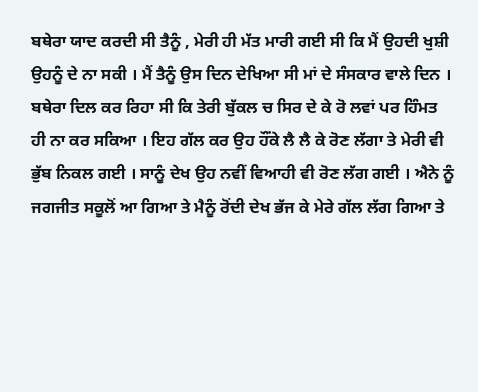ਬਥੇਰਾ ਯਾਦ ਕਰਦੀ ਸੀ ਤੈਨੂੰ , ਮੇਰੀ ਹੀ ਮੱਤ ਮਾਰੀ ਗਈ ਸੀ ਕਿ ਮੈਂ ਉਹਦੀ ਖੁਸ਼ੀ ਉਹਨੂੰ ਦੇ ਨਾ ਸਕੀ । ਮੈਂ ਤੈਨੂੰ ਉਸ ਦਿਨ ਦੇਖਿਆ ਸੀ ਮਾਂ ਦੇ ਸੰਸਕਾਰ ਵਾਲੇ ਦਿਨ । ਬਥੇਰਾ ਦਿਲ ਕਰ ਰਿਹਾ ਸੀ ਕਿ ਤੇਰੀ ਬੁੱਕਲ ਚ ਸਿਰ ਦੇ ਕੇ ਰੋ ਲਵਾਂ ਪਰ ਹਿੰਮਤ ਹੀ ਨਾ ਕਰ ਸਕਿਆ । ਇਹ ਗੱਲ ਕਰ ਉਹ ਹੌਂਕੇ ਲੈ ਲੈ ਕੇ ਰੋਣ ਲੱਗਾ ਤੇ ਮੇਰੀ ਵੀ ਭੁੱਬ ਨਿਕਲ ਗਈ । ਸਾਨੂੰ ਦੇਖ ਉਹ ਨਵੀਂ ਵਿਆਹੀ ਵੀ ਰੋਣ ਲੱਗ ਗਈ । ਐਨੇ ਨੂੰ ਜਗਜੀਤ ਸਕੂਲੋਂ ਆ ਗਿਆ ਤੇ ਮੈਨੂੰ ਰੋਂਦੀ ਦੇਖ ਭੱਜ ਕੇ ਮੇਰੇ ਗੱਲ ਲੱਗ ਗਿਆ ਤੇ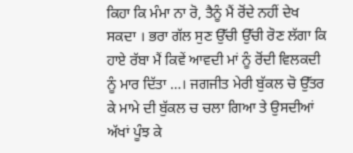ਕਿਹਾ ਕਿ ਮੰਮਾ ਨਾ ਰੋ, ਤੈਨੂੰ ਮੈਂ ਰੋਂਦੇ ਨਹੀਂ ਦੇਖ ਸਕਦਾ । ਭਰਾ ਗੱਲ ਸੁਣ ਉੱਚੀ ਉੱਚੀ ਰੋਣ ਲੱਗਾ ਕਿ ਹਾਏ ਰੱਬਾ ਮੈਂ ਕਿਵੇਂ ਆਵਦੀ ਮਾਂ ਨੂੰ ਰੋਂਦੀ ਵਿਲਕਦੀ ਨੂੰ ਮਾਰ ਦਿੱਤਾ …। ਜਗਜੀਤ ਮੇਰੀ ਬੁੱਕਲ ਚੋ ਉੱਤਰ ਕੇ ਮਾਮੇ ਦੀ ਬੁੱਕਲ ਚ ਚਲਾ ਗਿਆ ਤੇ ਉਸਦੀਆਂ ਅੱਖਾਂ ਪੂੰਝ ਕੇ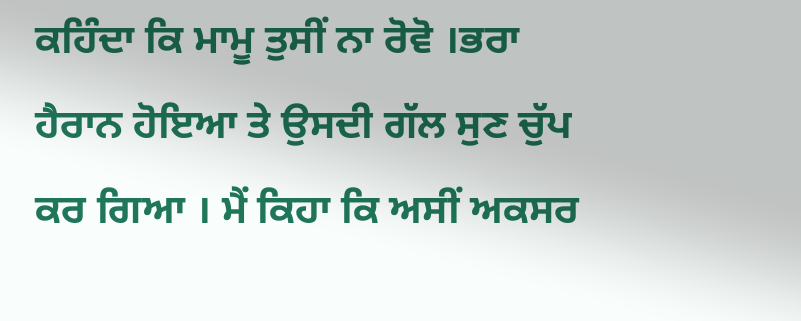ਕਹਿੰਦਾ ਕਿ ਮਾਮੂ ਤੁਸੀਂ ਨਾ ਰੋਵੋ ।ਭਰਾ ਹੈਰਾਨ ਹੋਇਆ ਤੇ ਉਸਦੀ ਗੱਲ ਸੁਣ ਚੁੱਪ ਕਰ ਗਿਆ । ਮੈਂ ਕਿਹਾ ਕਿ ਅਸੀਂ ਅਕਸਰ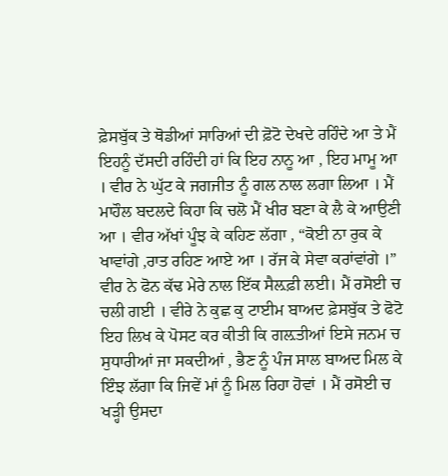ਫ਼ੇਸਬੁੱਕ ਤੇ ਥੋਡੀਆਂ ਸਾਰਿਆਂ ਦੀ ਫ਼ੋਟੋ ਦੇਖਦੇ ਰਹਿੰਦੇ ਆ ਤੇ ਮੈਂ ਇਹਨੂੰ ਦੱਸਦੀ ਰਹਿੰਦੀ ਹਾਂ ਕਿ ਇਹ ਨਾਨੂ ਆ , ਇਹ ਮਾਮੂ ਆ । ਵੀਰ ਨੇ ਘੁੱਟ ਕੇ ਜਗਜੀਤ ਨੂੰ ਗਲ ਨਾਲ ਲਗਾ ਲਿਆ । ਮੈਂ ਮਾਹੌਲ ਬਦਲਦੇ ਕਿਹਾ ਕਿ ਚਲੋ ਮੈਂ ਖੀਰ ਬਣਾ ਕੇ ਲੈ ਕੇ ਆਉਣੀ ਆ । ਵੀਰ ਅੱਖਾਂ ਪੂੰਝ ਕੇ ਕਹਿਣ ਲੱਗਾ , “ਕੋਈ ਨਾ ਰੁਕ ਕੇ ਖਾਵਾਂਗੇ ,ਰਾਤ ਰਹਿਣ ਆਏ ਆ । ਰੱਜ ਕੇ ਸੇਵਾ ਕਰਾਂਵਾਂਗੇ ।” ਵੀਰ ਨੇ ਫੋਨ ਕੱਢ ਮੇਰੇ ਨਾਲ ਇੱਕ ਸੈਲ਼ਫ਼ੀ ਲਈ। ਮੈਂ ਰਸੋਈ ਚ ਚਲੀ ਗਈ । ਵੀਰੇ ਨੇ ਕੁਛ ਕੁ ਟਾਈਮ ਬਾਅਦ ਫ਼ੇਸਬੁੱਕ ਤੇ ਫੋਟੋ ਇਹ ਲਿਖ ਕੇ ਪੋਸਟ ਕਰ ਕੀਤੀ ਕਿ ਗਲ਼ਤੀਆਂ ਇਸੇ ਜਨਮ ਚ ਸੁਧਾਰੀਆਂ ਜਾ ਸਕਦੀਆਂ , ਭੈਣ ਨੂੰ ਪੰਜ ਸਾਲ ਬਾਅਦ ਮਿਲ ਕੇ ਇੰਝ ਲੱਗਾ ਕਿ ਜਿਵੇਂ ਮਾਂ ਨੂੰ ਮਿਲ ਰਿਹਾ ਹੋਵਾਂ । ਮੈਂ ਰਸੋਈ ਚ ਖੜ੍ਹੀ ਉਸਦਾ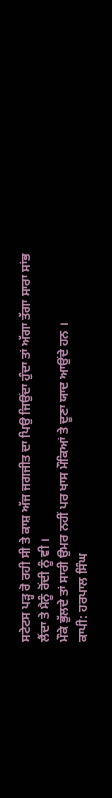ਸਟੇਟਸ ਪੜ੍ਹ ਰੋ ਰਹੀ ਸੀ ਤੇ ਕਾਸ਼ ਅੱਜ ਜਗਜੀਤ ਦਾ ਪਿਉ ਜਿਉਂਦਾ ਹੁੰਦਾ ਤਾਂ ਅੱਗਾ ਤੱਗਾ ਸਾਰਾ ਸਾਂਭ ਲੈਂਦਾ ਤੇ ਮੈਨੂੰ ਰੋਂਦੀ ਨੂੰ ਵੀ ।
ਮੌਕੇ ਭੁੱਲਦੇ ਤਾਂ ਸਾਰੀ ਉਮਰ ਨਹੀਂ ਪਰ ਖਾਸ ਮੌਕਿਆਂ ਤੇ ਦੂਣਾ ਯਾਦ ਆਉਂਦੇ ਹਨ ।
ਕਾਪੀ: ਹਰਪਾਲ ਸਿੰਘ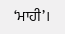‘ਮਾਹੀ’।